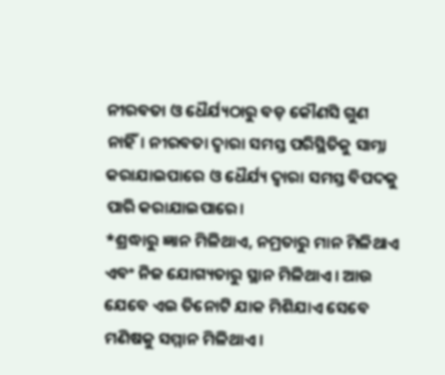ନୀରବତା ଓ ଧୈର୍ଯ୍ୟଠାରୁ ବଡ଼ କୌଣସି ଗୁଣ ନାହିଁ। ନୀରବତା ଦ୍ୱାରା ସମସ୍ତ ପରିସ୍ଥିତିକୁ ସାମ୍ନା କରାଯାଇପାରେ ଓ ଧୈର୍ଯ୍ୟ ଦ୍ୱାରା ସମସ୍ତ ବିପଦକୁ ପାରି କରାଯାଇପାରେ।
*ଶ୍ରଦ୍ଧାରୁ ଜ୍ଞାନ ମିଳିଥାଏ, ନମ୍ରତାରୁ ମାନ ମିଳିଥାଏ ଏବଂ ନିଜ ଯୋଗ୍ୟତାରୁ ସ୍ଥାନ ମିଳିଥାଏ। ଆଉ ଯେବେ ଏଇ ତିନୋଟି ଯାକ ମିଶିଯାଏ ସେବେ ମଣିଷକୁ ସମ୍ମାନ ମିଳିଥାଏ।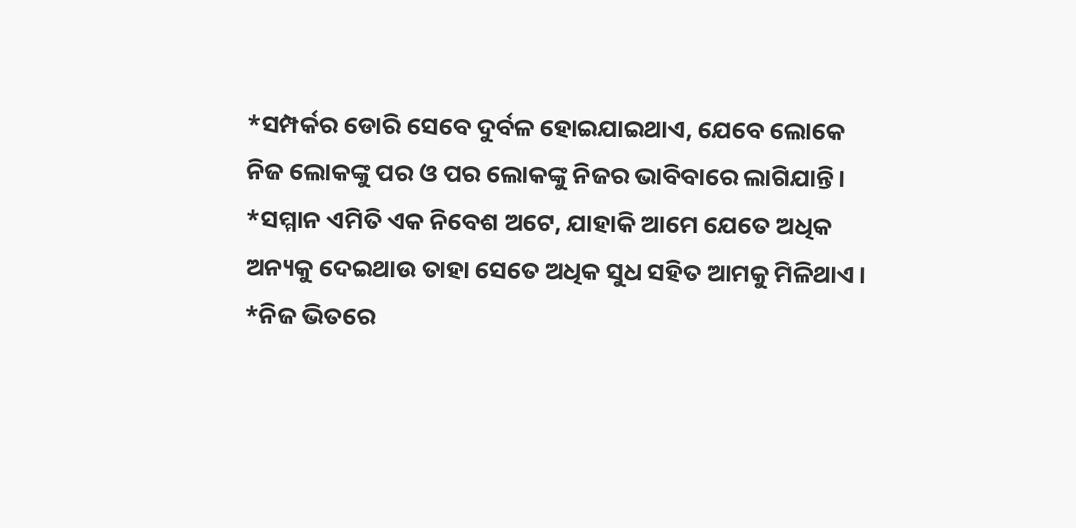*ସମ୍ପର୍କର ଡୋରି ସେବେ ଦୁର୍ବଳ ହୋଇଯାଇଥାଏ, ଯେବେ ଲୋକେ ନିଜ ଲୋକଙ୍କୁ ପର ଓ ପର ଲୋକଙ୍କୁ ନିଜର ଭାବିବାରେ ଲାଗିଯାନ୍ତି।
*ସମ୍ମାନ ଏମିତି ଏକ ନିବେଶ ଅଟେ, ଯାହାକି ଆମେ ଯେତେ ଅଧିକ ଅନ୍ୟକୁ ଦେଇଥାଉ ତାହା ସେତେ ଅଧିକ ସୁଧ ସହିତ ଆମକୁ ମିଳିଥାଏ।
*ନିଜ ଭିତରେ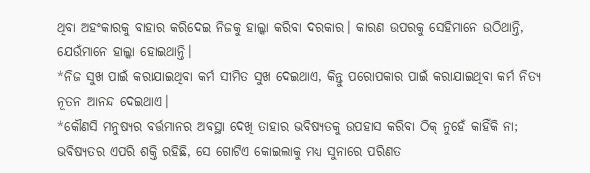ଥିବା ଅହଂକାରକୁ ବାହାର କରିଦେଇ ନିଜକୁ ହାଲ୍କା କରିବା ଦରକାର। କାରଣ ଉପରକୁ ସେହିମାନେ ଉଠିଥାନ୍ତି, ଯେଉଁମାନେ ହାଲ୍କା ହୋଇଥାନ୍ତି।
*ନିଜ ସୁଖ ପାଇଁ କରାଯାଇଥିବା କର୍ମ ସୀମିତ ସୁଖ ଦେଇଥାଏ, କିନ୍ତୁ ପରୋପକାର ପାଇଁ କରାଯାଇଥିବା କର୍ମ ନିତ୍ୟ ନୂତନ ଆନନ୍ଦ ଦେଇଥାଏ।
*କୌଣସି ମନୁଷ୍ୟର ବର୍ତ୍ତମାନର ଅବସ୍ଥା ଦେଖି ତାହାର ଭବିଷ୍ୟତକୁ ଉପହାସ କରିବା ଠିକ୍ ନୁହେଁ କାହିଁକି ନା; ଭବିଷ୍ୟତର ଏପରି ଶକ୍ତି ରହିଛି, ସେ ଗୋଟିଏ କୋଇଲାକୁ ମଧ୍ୟ ସୁନାରେ ପରିଣତ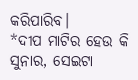କରିପାରିବ।
*ଦୀପ ମାଟିର ହେଉ କି ସୁନାର, ସେଇଟା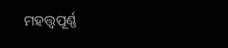ମହତ୍ତ୍ୱପୂର୍ଣ୍ଣ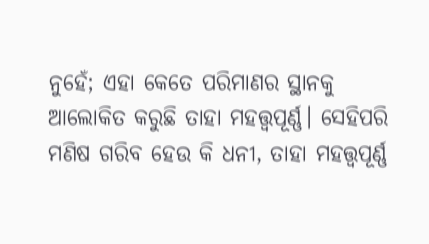ନୁହେଁ; ଏହା କେତେ ପରିମାଣର ସ୍ଥାନକୁ ଆଲୋକିତ କରୁଛି ତାହା ମହତ୍ତ୍ୱପୂର୍ଣ୍ଣ। ସେହିପରି ମଣିଷ ଗରିବ ହେଉ କି ଧନୀ, ତାହା ମହତ୍ତ୍ୱପୂର୍ଣ୍ଣ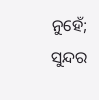ନୁହେଁ; ସୁନ୍ଦର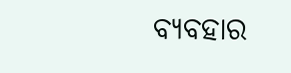ବ୍ୟବହାର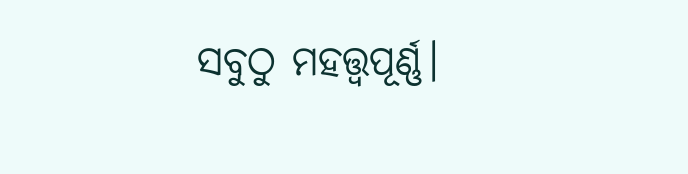ସବୁଠୁ ମହତ୍ତ୍ୱପୂର୍ଣ୍ଣ।